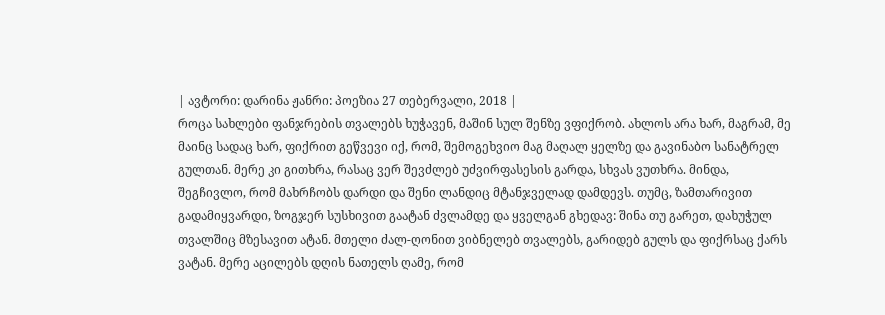| ავტორი: დარინა ჟანრი: პოეზია 27 თებერვალი, 2018 |
როცა სახლები ფანჯრების თვალებს ხუჭავენ, მაშინ სულ შენზე ვფიქრობ. ახლოს არა ხარ, მაგრამ, მე მაინც სადაც ხარ, ფიქრით გეწვევი იქ, რომ, შემოგეხვიო მაგ მაღალ ყელზე და გავინაბო სანატრელ გულთან. მერე კი გითხრა, რასაც ვერ შევძლებ უძვირფასესის გარდა, სხვას ვუთხრა. მინდა, შეგჩივლო, რომ მახრჩობს დარდი და შენი ლანდიც მტანჯველად დამდევს. თუმც, ზამთარივით გადამიყვარდი, ზოგჯერ სუსხივით გაატან ძვლამდე და ყველგან გხედავ: შინა თუ გარეთ, დახუჭულ თვალშიც მზესავით ატან. მთელი ძალ-ღონით ვიბნელებ თვალებს, გარიდებ გულს და ფიქრსაც ქარს ვატან. მერე აცილებს დღის ნათელს ღამე, რომ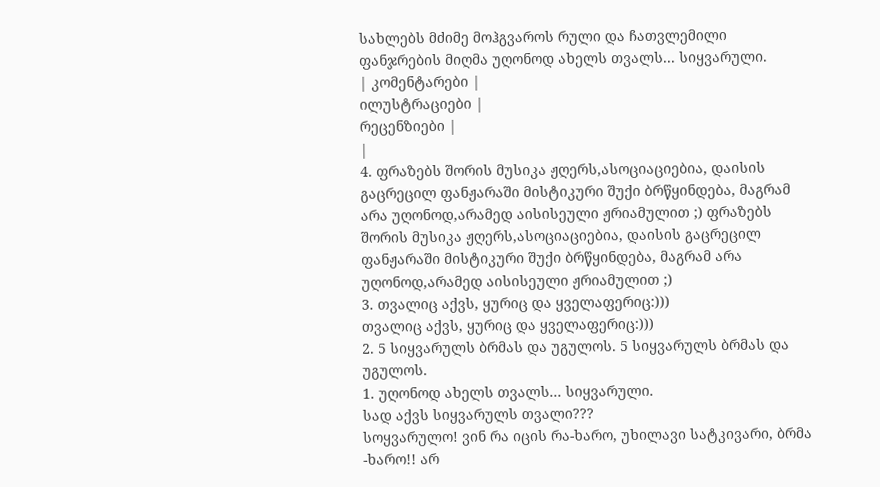სახლებს მძიმე მოჰგვაროს რული და ჩათვლემილი ფანჯრების მიღმა უღონოდ ახელს თვალს... სიყვარული.
| კომენტარები |
ილუსტრაციები |
რეცენზიები |
|
4. ფრაზებს შორის მუსიკა ჟღერს,ასოციაციებია, დაისის გაცრეცილ ფანჟარაში მისტიკური შუქი ბრწყინდება, მაგრამ არა უღონოდ,არამედ აისისეული ჟრიამულით ;) ფრაზებს შორის მუსიკა ჟღერს,ასოციაციებია, დაისის გაცრეცილ ფანჟარაში მისტიკური შუქი ბრწყინდება, მაგრამ არა უღონოდ,არამედ აისისეული ჟრიამულით ;)
3. თვალიც აქვს, ყურიც და ყველაფერიც:)))
თვალიც აქვს, ყურიც და ყველაფერიც:)))
2. 5 სიყვარულს ბრმას და უგულოს. 5 სიყვარულს ბრმას და უგულოს.
1. უღონოდ ახელს თვალს... სიყვარული.
სად აქვს სიყვარულს თვალი???
სოყვარულო! ვინ რა იცის რა-ხარო, უხილავი სატკივარი, ბრმა -ხარო!! არ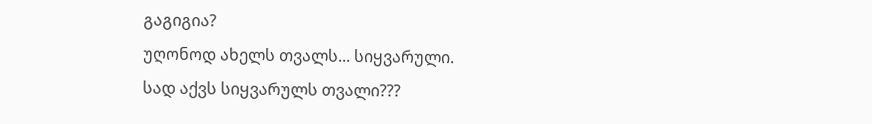გაგიგია?
უღონოდ ახელს თვალს... სიყვარული.
სად აქვს სიყვარულს თვალი???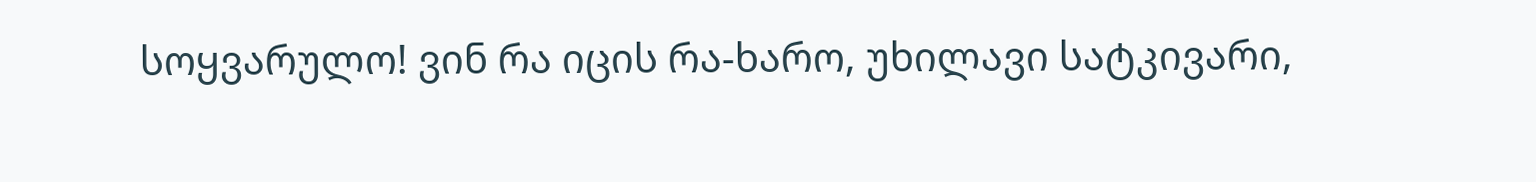სოყვარულო! ვინ რა იცის რა-ხარო, უხილავი სატკივარი,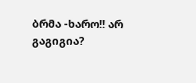ბრმა -ხარო!! არ გაგიგია?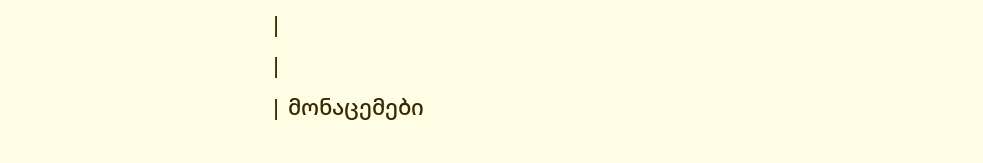|
|
| მონაცემები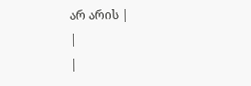არ არის |
|
|